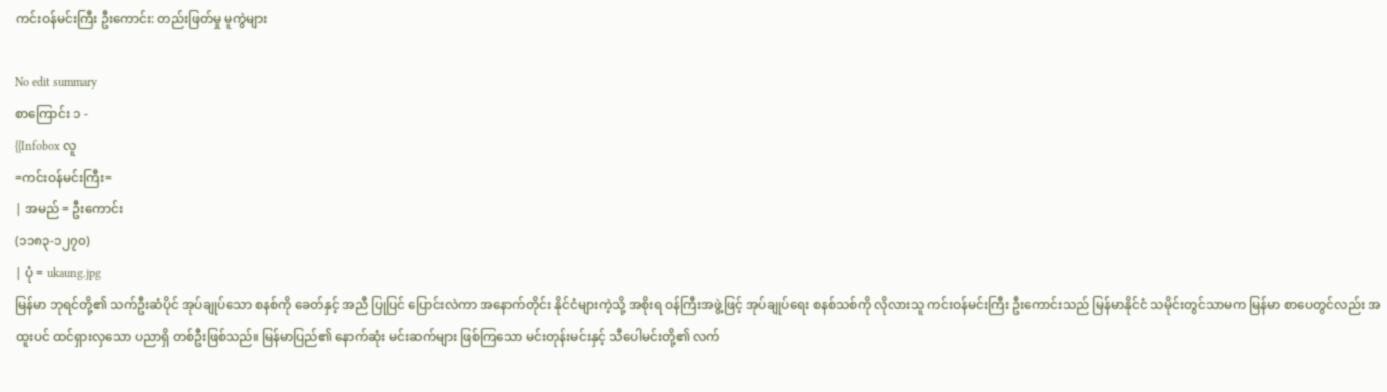ကင်းဝန်မင်းကြီး ဦးကောင်း: တည်းဖြတ်မှု မူကွဲများ

No edit summary
စာကြောင်း ၁ -
{{Infobox လူ
=ကင်းဝန်မင်းကြီး=
| အမည် = ဦးကောင်း
(၁၁၈၃-၁၂၇၀)
| ပုံ = ukaung.jpg
မြန်မာ ဘုရင်တို့၏ သက်ဦးဆံပိုင် အုပ်ချုပ်သော စနစ်ကို ခေတ်နှင့် အညီ ပြုပြင် ပြောင်းလဲကာ အနောက်တိုင်း နိုင်ငံများကဲ့သို့ အစိုးရ ဝန်ကြီးအဖွဲ့ဖြင့် အုပ်ချုပ်ရေး စနစ်သစ်ကို လိုလားသူ ကင်းဝန်မင်းကြီး ဦးကောင်းသည် မြန်မာနိုင်ငံ သမိုင်းတွင်သာမက မြန်မာ စာပေတွင်လည်း အထူးပင် ထင်ရှားလှသော ပညာရှိ တစ်ဦးဖြစ်သည်။ မြန်မာပြည်၏ နောက်ဆုံး မင်းဆက်များ ဖြစ်ကြသော မင်းတုန်းမင်းနှင့် သီပေါမင်းတို့၏ လက်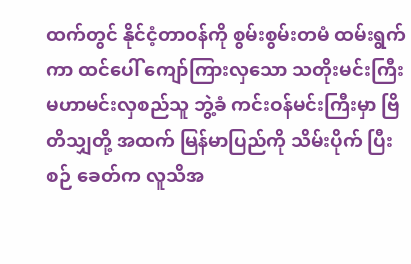ထက်တွင် နိုင်ငံ့တာဝန်ကို စွမ်းစွမ်းတမံ ထမ်းရွက်ကာ ထင်ပေါ် ကျော်ကြားလှသော သတိုးမင်းကြီး မဟာမင်းလှစည်သူ ဘွဲ့ခံ ကင်းဝန်မင်းကြီးမှာ ဗြိတိသျှတို့ အထက် မြန်မာပြည်ကို သိမ်းပိုက် ပြီးစဉ် ခေတ်က လူသိအ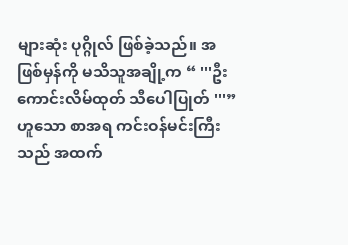များဆုံး ပုဂ္ဂိုလ် ဖြစ်ခဲ့သည်။ အဖြစ်မှန်ကို မသိသူအချို့က “ '''ဦးကောင်းလိမ်ထုတ် သီပေါပြုတ် '''” ဟူသော စာအရ ကင်းဝန်မင်းကြီးသည် အထက်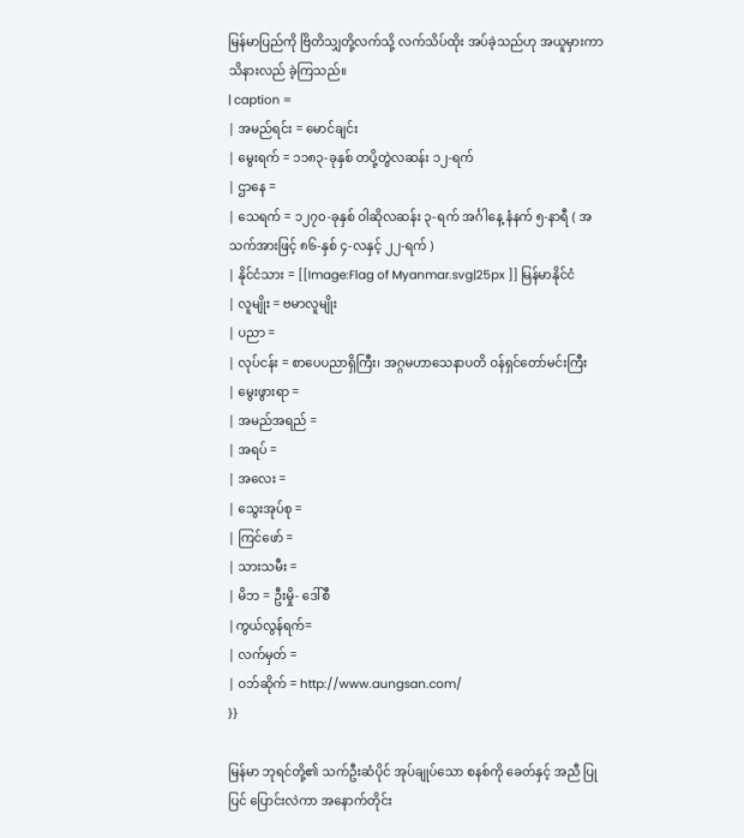မြန်မာပြည်ကို ဗြိတိသျှတို့လက်သို့ လက်သိပ်ထိုး အပ်ခဲ့သည်ဟု အယူမှားကာ သိနားလည် ခဲ့ကြသည်။
| caption =
| အမည်ရင်း = မောင်ချင်း
| မွေးရက် = ၁၁၈၃-ခုနှစ် တပို့တွဲလဆန်း ၁၂-ရက်
| ဌာနေ =
| သေရက် = ၁၂၇၀-ခုနှစ် ဝါဆိုလဆန်း ၃-ရက် အင်္ဂါနေ့ နံနက် ၅-နာရီ ( အသက်အားဖြင့် ၈၆-နှစ် ၄-လနှင့် ၂၂-ရက် )
| နိုင်ငံသား = [[Image:Flag of Myanmar.svg|25px ]] မြန်မာနိုင်ငံ
| လူမျိုး = ဗမာလူမျိုး
| ပညာ =
| လုပ်ငန်း = စာပေပညာရှိကြီး၊ အဂ္ဂမဟာသေနာပတိ ဝန်ရှင်တော်မင်းကြီး
| မွေးဖွားရာ =
| အမည်အရည် =
| အရပ် =
| အလေး =
| သွေးအုပ်စု =
| ကြင်ဖော် =
| သားသမီး =
| မိဘ = ဦးမှို- ဒေါ်စီ
|ကွယ်လွန်ရက်=
| လက်မှတ် =
| ဝဘ်ဆိုက် = http://www.aungsan.com/
}}

မြန်မာ ဘုရင်တို့၏ သက်ဦးဆံပိုင် အုပ်ချုပ်သော စနစ်ကို ခေတ်နှင့် အညီ ပြုပြင် ပြောင်းလဲကာ အနောက်တိုင်း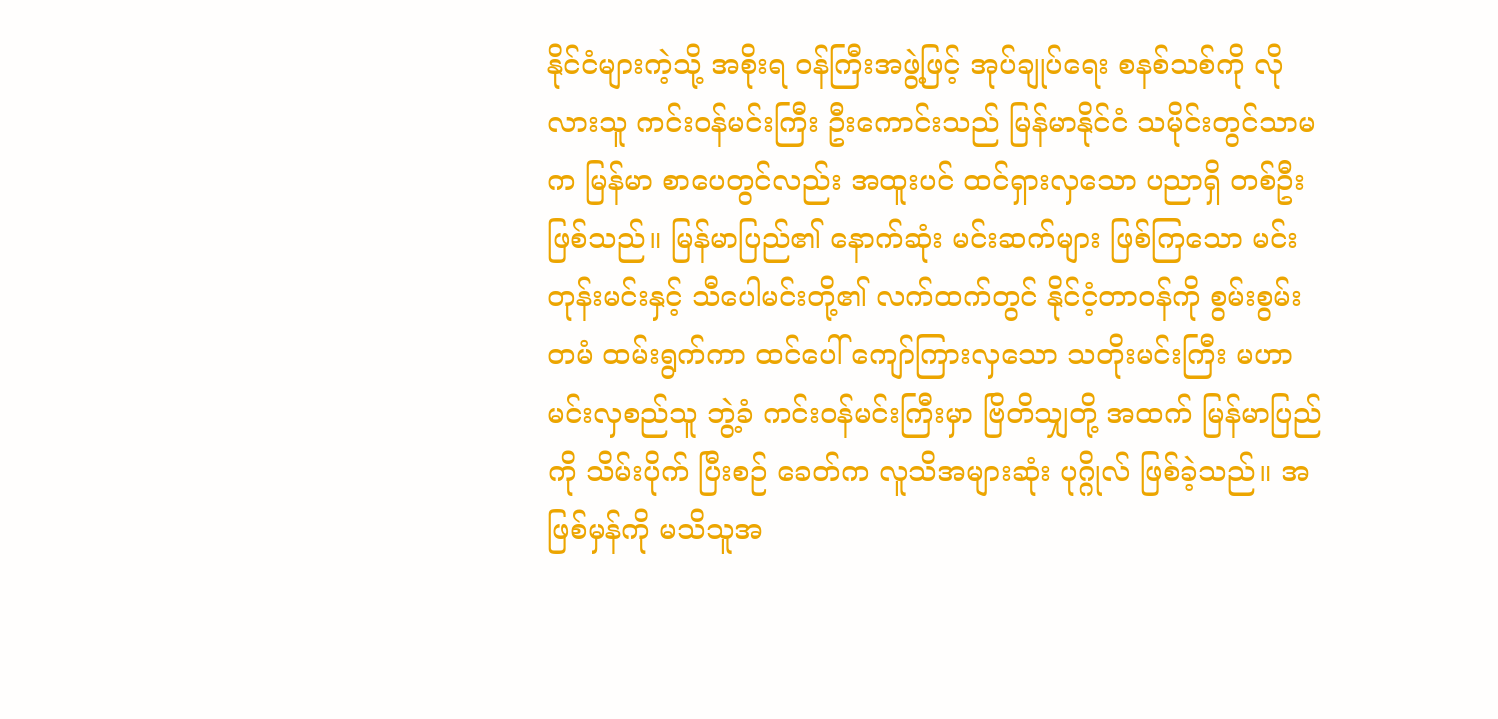နိုင်ငံများကဲ့သို့ အစိုးရ ဝန်ကြီးအဖွဲ့ဖြင့် အုပ်ချုပ်ရေး စနစ်သစ်ကို လိုလားသူ ကင်းဝန်မင်းကြီး ဦးကောင်းသည် မြန်မာနိုင်ငံ သမိုင်းတွင်သာမက မြန်မာ စာပေတွင်လည်း အထူးပင် ထင်ရှားလှသော ပညာရှိ တစ်ဦးဖြစ်သည်။ မြန်မာပြည်၏ နောက်ဆုံး မင်းဆက်များ ဖြစ်ကြသော မင်းတုန်းမင်းနှင့် သီပေါမင်းတို့၏ လက်ထက်တွင် နိုင်ငံ့တာဝန်ကို စွမ်းစွမ်းတမံ ထမ်းရွက်ကာ ထင်ပေါ် ကျော်ကြားလှသော သတိုးမင်းကြီး မဟာမင်းလှစည်သူ ဘွဲ့ခံ ကင်းဝန်မင်းကြီးမှာ ဗြိတိသျှတို့ အထက် မြန်မာပြည်ကို သိမ်းပိုက် ပြီးစဉ် ခေတ်က လူသိအများဆုံး ပုဂ္ဂိုလ် ဖြစ်ခဲ့သည်။ အဖြစ်မှန်ကို မသိသူအ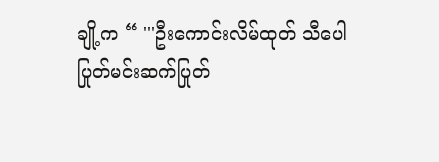ချို့က “ '''ဦးကောင်းလိမ်ထုတ် သီပေါပြုတ်မင်းဆက်ပြုတ်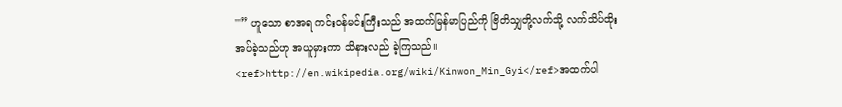'''” ဟူသော စာအရ ကင်းဝန်မင်းကြီးသည် အထက်မြန်မာပြည်ကို ဗြိတိသျှတို့လက်သို့ လက်သိပ်ထိုး အပ်ခဲ့သည်ဟု အယူမှားကာ သိနားလည် ခဲ့ကြသည်။ <ref>http://en.wikipedia.org/wiki/Kinwon_Min_Gyi</ref>အထက်ပါ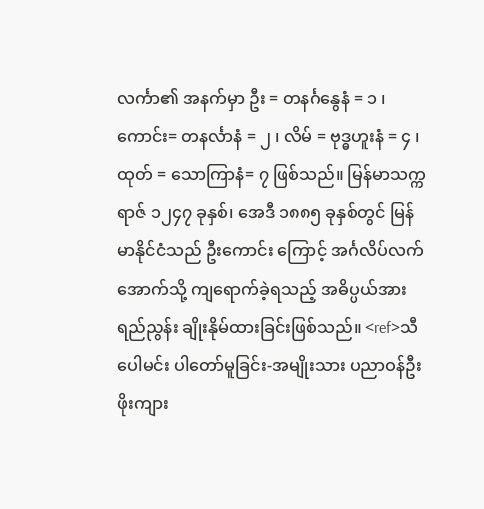လင်္ကာ၏ အနက်မှာ ဦး = တနင်္ဂနွေနံ = ၁ ၊ ကောင်း= တနင်္လာနံ = ၂ ၊ လိမ် = ဗုဒ္ဓဟူးနံ = ၄ ၊ ထုတ် = သောကြာနံ= ၇ ဖြစ်သည်။ မြန်မာသက္ကရာဇ် ၁၂၄၇ ခုနှစ်၊ အေဒီ ၁၈၈၅ ခုနှစ်တွင် မြန်မာနိုင်ငံသည် ဦးကောင်း ကြောင့် အင်္ဂလိပ်လက်အောက်သို့ ကျရောက်ခဲ့ရသည့် အဓိပ္ပယ်အား ရည်ညွန်း ချိုးနိုမ်ထားခြင်းဖြစ်သည်။ <ref>သီပေါမင်း ပါတော်မူခြင်း-အမျိုးသား ပညာဝန်ဦးဖိုးကျား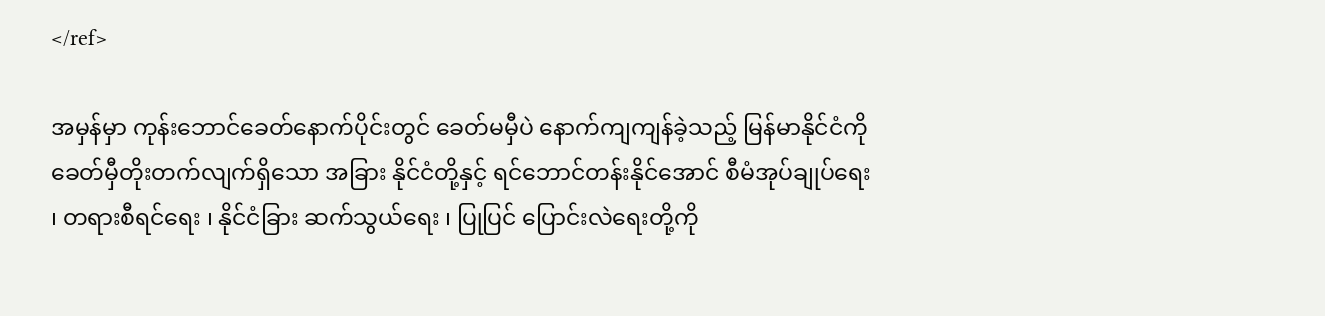</ref>

အမှန်မှာ ကုန်းဘောင်ခေတ်နောက်ပိုင်းတွင် ခေတ်မမှီပဲ နောက်ကျကျန်ခဲ့သည့် မြန်မာနိုင်ငံကို ခေတ်မှီတိုးတက်လျက်ရှိသော အခြား နိုင်ငံတို့နှင့် ရင်ဘောင်တန်းနိုင်အောင် စီမံအုပ်ချုပ်ရေး ၊ တရားစီရင်ရေး ၊ နိုင်ငံခြား ဆက်သွယ်ရေး ၊ ပြုပြင် ပြောင်းလဲရေးတို့ကို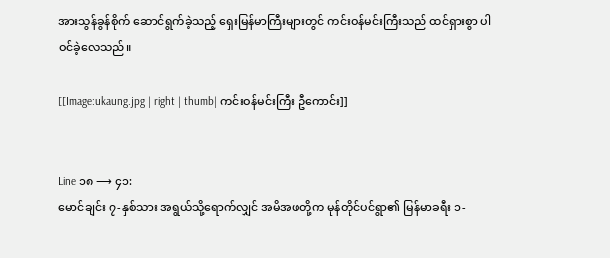အားသွန်ခွန်စိုက် ဆောင်ရွက်ခဲ့သည့် ရှေးမြန်မာကြီးများတွင် ကင်းဝန်မင်းကြီးသည် ထင်ရှားစွာ ပါဝင်ခဲ့လေသည်။

[[Image:ukaung.jpg | right | thumb| ကင်းဝန်မင်းကြီး ဦကောင်း]]


Line ၁၈ ⟶ ၄၁:
မောင်ချင်း ၇-နှစ်သား အရွယ်သို့ရောက်လျှင် အမိအဖတို့က မုန်တိုင်ပင်ရွာ၏ မြန်မာခရီး ၁-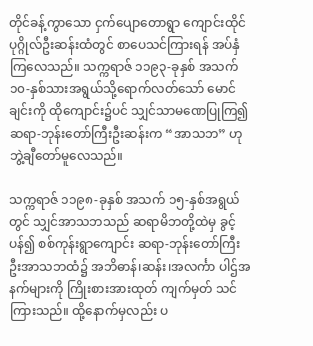တိုင်ခန့်ကွာသော ငှက်ပျောတောရွာ ကျောင်းထိုင် ပုဂ္ဂိုလ်ဦးဆန်းထံတွင် စာပေသင်ကြားရန် အပ်နှံကြလေသည်။ သက္ကရာဇ် ၁၁၉၃-ခုနှစ် အသက် ၁၀-နှစ်သားအရွယ်သို့ရောက်လတ်သော် မောင်ချင်းကို ထိုကျောင်း၌ပင် သျှင်သာမဏေပြုကြ၍ ဆရာ-ဘုန်းတော်ကြီးဦးဆန်းက “အာသဘ” ဟု ဘွဲ့ချီတော်မူလေသည်။

သက္ကရာဇ် ၁၁၉၈-ခုနှစ် အသက် ၁၅-နှစ်အရွယ်တွင် သျှင်အာသဘသည် ဆရာမိဘတို့ထဲမှ ခွင့်ပန်၍ စစ်ကုန်းရွာကျောင်း ဆရာ-ဘုန်းတော်ကြီး ဦးအာသဘထံ၌ အဘိဓာန်၊ဆန်း၊အလင်္ကာ ပါဌ်အနက်များကို ကြိုးစားအားထုတ် ကျက်မှတ် သင်ကြားသည်။ ထို့နောက်မှလည်း ပ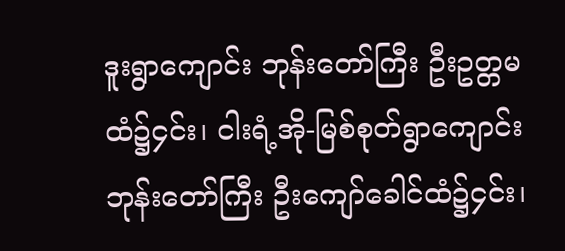ဒူးရွာကျောင်း ဘုန်းတော်ကြီး ဦးဥတ္တမထံ၌၄င်း၊ ငါးရံ့အို-မြစ်စုတ်ရွာကျောင်း ဘုန်းတော်ကြီး ဦးကျော်ခေါင်ထံ၌၄င်း၊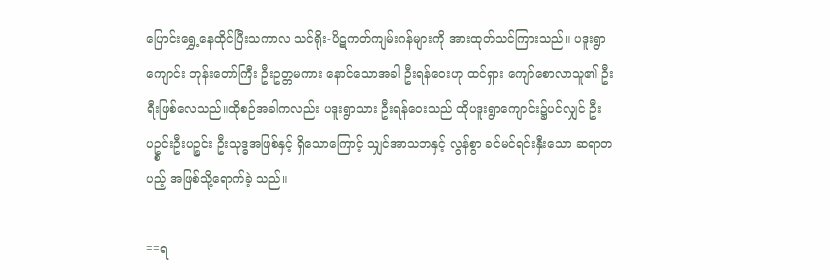ပြောင်းရွှေ့နေထိုင်ပြီးသကာလ သင်ရိုး-ပိဋကတ်ကျမ်းဂန်များကို အားထုတ်သင်ကြားသည်။ ပဒူးရွာကျောင်း ဘုန်းတော်ကြီး ဦးဥတ္တမကား နောင်သောအခါ ဦးရန်ဝေးဟု ထင်ရှား ကျော်စောလာသူ၏ ဦးရီးဖြစ်လေသည်။ထိုစဉ်အခါကလည်း ပဒူးရွာသား ဦးရန်ဝေးသည် ထိုပဒူးရွာကျောင်း၌ပင်လျှင် ဦးပဥ္စင်းဦးပဉ္စင်း ဦးသုဒ္ဓအဖြစ်နှင့် ရှိသောကြောင့် သျှင်အာသဘနှင့် လွန်စွာ ခင်မင်ရင်းနှီးသော ဆရာတပည့် အဖြစ်သို့ရောက်ခဲ့ သည်။

==ရ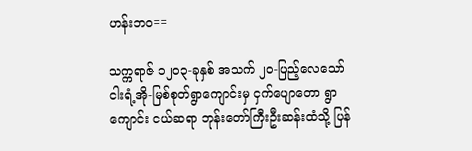ဟန်းဘဝ==

သက္ကရာဇ် ၁၂၀၃-ခုနှစ် အသက် ၂၀-ပြည့်လေသော် ငါးရံ့အို-မြစ်စုတ်ရွာကျောင်းမှ ငှက်ပျောတော ရွာကျောင်း ငယ်ဆရာ ဘုန်းတော်ကြီးဦးဆန်းထံသို့ ပြန်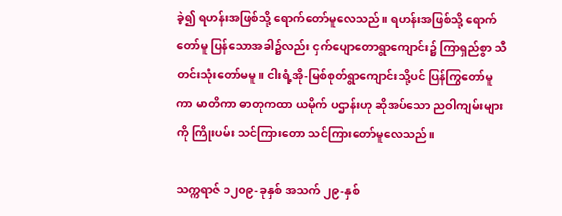ခဲ့၍ ရဟန်းအဖြစ်သို့ ရောက်တော်မူလေသည်။ ရဟန်းအဖြစ်သို့ ရောက်တော်မူ ပြန်သောအခါ၌လည်း ငှက်ပျောတောရွာကျောင်း၌ ကြာရှည်စွာ သီတင်းသုံးတော်မမူ။ ငါးရံ့အို-မြစ်စုတ်ရွာကျောင်းသို့ပင် ပြန်ကြွတော်မူကာ မာတိကာ ဓာတုကထာ ယမိုက် ပဌာန်းဟု ဆိုအပ်သော ညဝါကျမ်းများကို ကြိုးပမ်း သင်ကြားတော သင်ကြားတော်မူလေသည်။

သက္ကရာဇ် ၁၂၀၉-ခုနှစ် အသက် ၂၉-နှစ်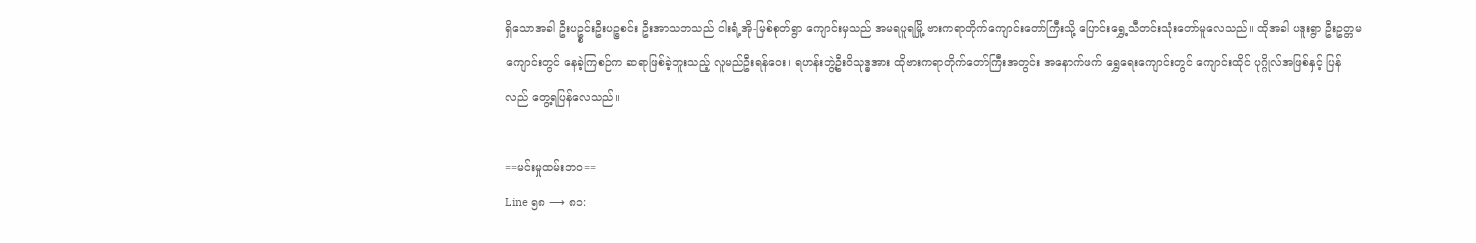ရှိသောအခါ ဦးပဥ္စင်းဦးပဉ္စစင်း ဦးအာသဘသည် ငါးရံ့အို-မြစ်စုတ်ရွာ ကျောင်းမှသည် အမရပူရမြို့ ဗားကရာတိုက်ကျောင်းတော်ကြီးသို့ ပြောင်းရွှေ့သီတင်းသုံးတော်မူလေသည်။ ထိုအခါ ပဒူးရွာ ဦးဥတ္တမကျောင်းတွင် နေခဲ့ကြစဉ်က ဆရာဖြစ်ခဲ့ဘူးသည့် လူမည်ဦးရန်ဝေး၊ ရဟန်းဘွဲ့ဦးဝိသုဒ္ဓအား ထိုဗားကရာတိုက်တော်ကြီးအတွင်း အနောက်ဖက် ရွှေရေးကျောင်းတွင် ကျောင်းထိုင် ပုဂ္ဂိုလ်အဖြစ်နှင့် ပြန်လည် တွေ့ရပြန်လေသည်။

==မင်းမှုထမ်းဘဝ==
Line ၅၈ ⟶ ၈၁: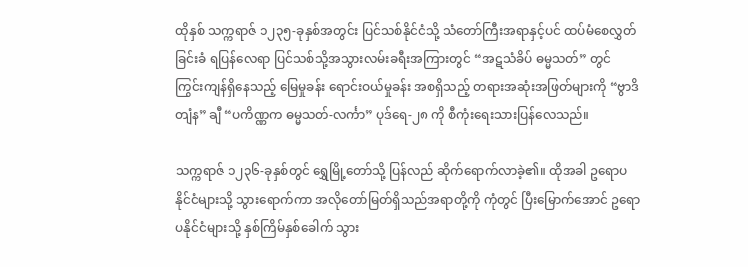ထိုနှစ် သက္ကရာဇ် ၁၂၃၅-ခုနှစ်အတွင်း ပြင်သစ်နိုင်ငံသို့ သံတော်ကြီးအရာနှင့်ပင် ထပ်မံစေလွှတ်ခြင်းခံ ရပြန်လေရာ ပြင်သစ်သို့အသွားလမ်းခရီးအကြားတွင် “အဋသံခိပ် ဓမ္မသတ်” တွင် ကြွင်းကျန်ရှိနေသည့် မြေမှုခန်း ရောင်းဝယ်မှုခန်း အစရှိသည့် တရားအဆုံးအဖြတ်များကို “ဗွာဒိတျံန” ချီ “ပကိဏ္ဏက ဓမ္မသတ်-လင်္ကာ” ပုဒ်ရေ-၂၈ ကို စီကုံးရေးသားပြန်လေသည်။

သက္ကရာဇ် ၁၂၃၆-ခုနှစ်တွင် ရွှေမြို့တော်သို့ ပြန်လည် ဆိုက်ရောက်လာခဲ့၏။ ထိုအခါ ဥရောပနိုင်ငံများသို့ သွားရောက်ကာ အလိုတော်မြတ်ရှိသည်အရာတို့ကို ကုံတွင် ပြီးမြောက်အောင် ဥရောပနိုင်ငံများသို့ နှစ်ကြိမ်နှစ်ခေါက် သွား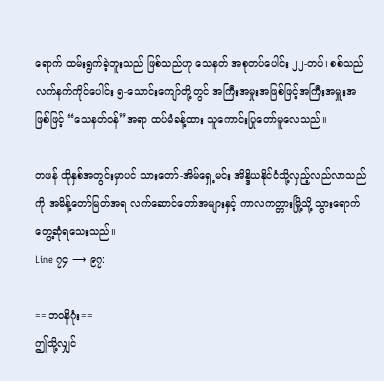ရောက် ထမ်းရွက်ခဲ့ဘူးသည် ဖြစ်သည်ဟု သေနတ် အစုတပ်ပေါင်း ၂၂-တပ်၊ စစ်သည် လက်နက်ကိုင်ပေါင်း ၅-သောင်းကျော်တို့တွင် အကြီးအမှုးအဖြစ်ဖြင့်အကြီးအမှူးအဖြစ်ဖြင့် “သေနတ်ဝန်”အရာ ထပ်မံခန့်ထား သူကောင်းပြုတော်မူလေသည်။

တဖန် ထိုနှစ်အတွင်းမှာပင် သားတော်-အိမ်ရှေ့မင်း အိန္ဒိယနိုင်ငံသို့လှည့်လည်လာသည်ကို အမိန့်တော်မြတ်အရ လက်ဆောင်တော်အများနှင့် ကာလကတ္တားမြို့သို့ သွားရောက်တွေ့ဆုံရသေးသည်။
Line ၇၄ ⟶ ၉၇:

==ဘဝနိဂုံး==
ဤသို့လျှင်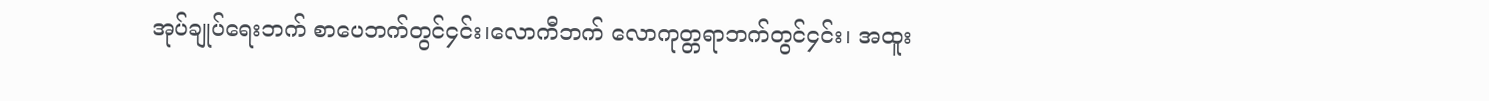အုပ်ချုပ်ရေးဘက် စာပေဘက်တွင်၄င်း၊လောကီဘက် လောကုတ္တရာဘက်တွင်၄င်း၊ အထူး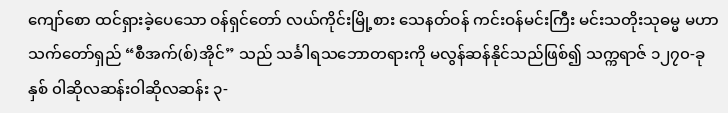ကျော်စော ထင်ရှားခဲ့ပေသော ဝန်ရှင်တော် လယ်ကိုင်းမြို့စား သေနတ်ဝန် ကင်းဝန်မင်းကြီး မင်းသတိုးသုဓမ္မ မဟာသက်တော်ရှည် “စီအက်(စ်)အိုင်” သည် သင်္ခါရသဘောတရားကို မလွန်ဆန်နိုင်သည်ဖြစ်၍ သက္ကရာဇ် ၁၂၇၀-ခုနှစ် ၀ါဆိုလဆန်းဝါဆိုလဆန်း ၃-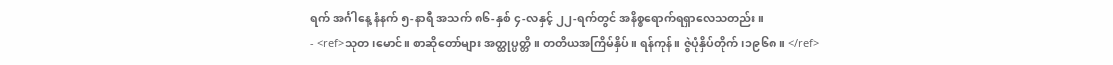ရက် အင်္ဂါနေ့ နံနက် ၅-နာရီ အသက် ၈၆-နှစ် ၄-လနှင့် ၂၂-ရက်တွင် အနိစ္စရောက်ရရှာလေသတည်း။
- <ref>သုတ၊မောင်။ စာဆိုတော်များ အတ္ထုပ္ပတ္တိ။ တတိယအကြိမ်နှိပ်။ ရန်ကုန်။ ဇွဲပုံနှိပ်တိုက်၊၁၉၆၈။ </ref>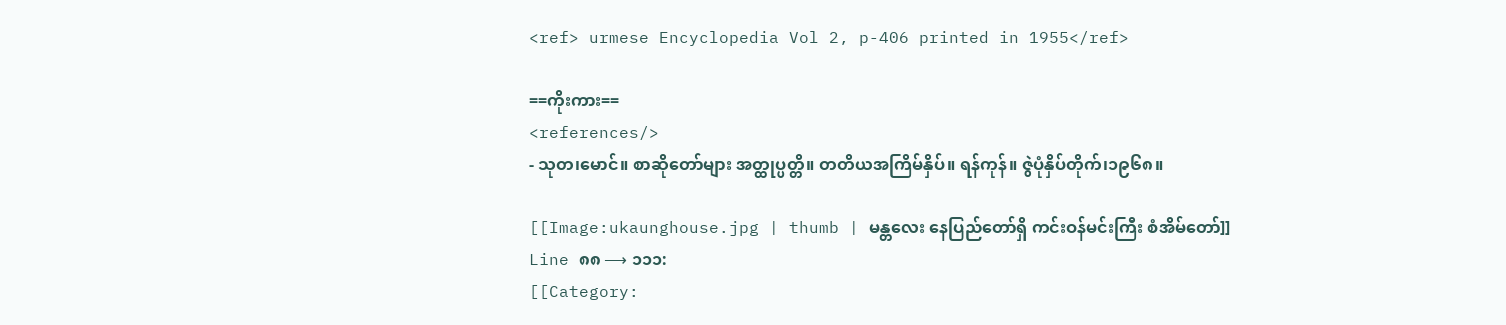<ref> urmese Encyclopedia Vol 2, p-406 printed in 1955</ref>

==ကိုးကား==
<references/>
- သုတ၊မောင်။ စာဆိုတော်များ အတ္ထုပ္ပတ္တိ။ တတိယအကြိမ်နှိပ်။ ရန်ကုန်။ ဇွဲပုံနှိပ်တိုက်၊၁၉၆၈။

[[Image:ukaunghouse.jpg | thumb | မန္တလေး နေပြည်တော်ရှိ ကင်းဝန်မင်းကြီး စံအိမ်တော်]]
Line ၈၈ ⟶ ၁၁၁:
[[Category: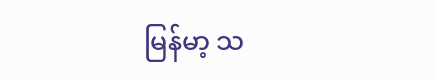မြန်မာ့ သ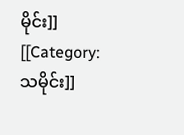မိုင်း]]
[[Category:သမိုင်း]]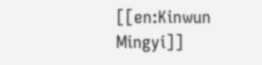[[en:Kinwun Mingyi]]